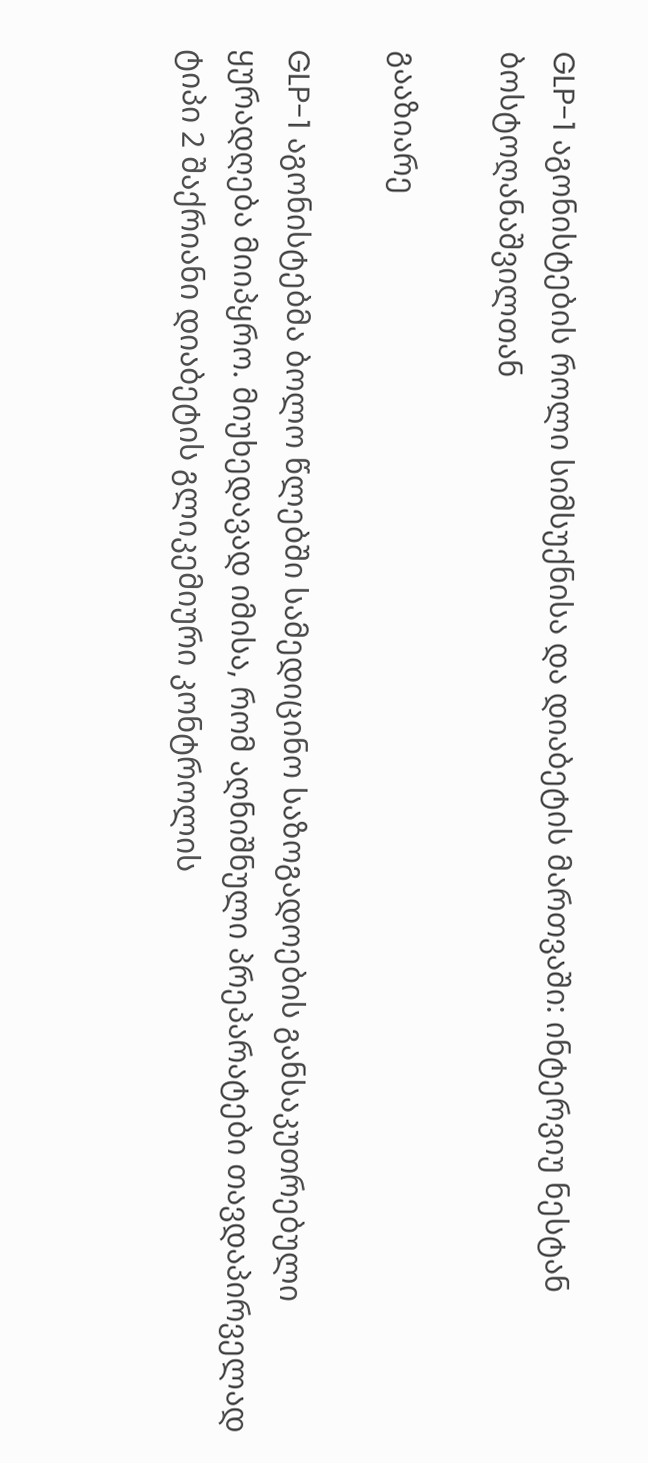GLP-1 აგონისტების როლი სიმსუქნისა და დიაბეტის მართვაში: ინტერვიუ ნესტან ბოსტოღანაშვილთან

გააზიარე

GLP-1 აგონისტებმა ბოლო წლებში სამედიცინო საზოგადოების განსაკუთრებული ყურადღება მიიპყრო. მიუხედავად იმისა, რომ აღნიშნული პრეპარატები თავდაპირველად ტიპი 2 შაქრიანი დიაბეტის გლიკემიური კონტროლის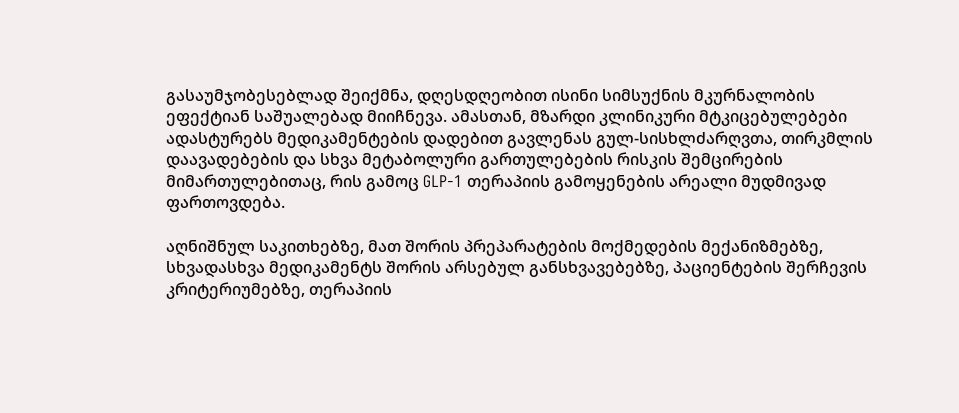გასაუმჯობესებლად შეიქმნა, დღესდღეობით ისინი სიმსუქნის მკურნალობის ეფექტიან საშუალებად მიიჩნევა. ამასთან, მზარდი კლინიკური მტკიცებულებები ადასტურებს მედიკამენტების დადებით გავლენას გულ-სისხლძარღვთა, თირკმლის დაავადებების და სხვა მეტაბოლური გართულებების რისკის შემცირების მიმართულებითაც, რის გამოც GLP-1 თერაპიის გამოყენების არეალი მუდმივად ფართოვდება.

აღნიშნულ საკითხებზე, მათ შორის პრეპარატების მოქმედების მექანიზმებზე, სხვადასხვა მედიკამენტს შორის არსებულ განსხვავებებზე, პაციენტების შერჩევის კრიტერიუმებზე, თერაპიის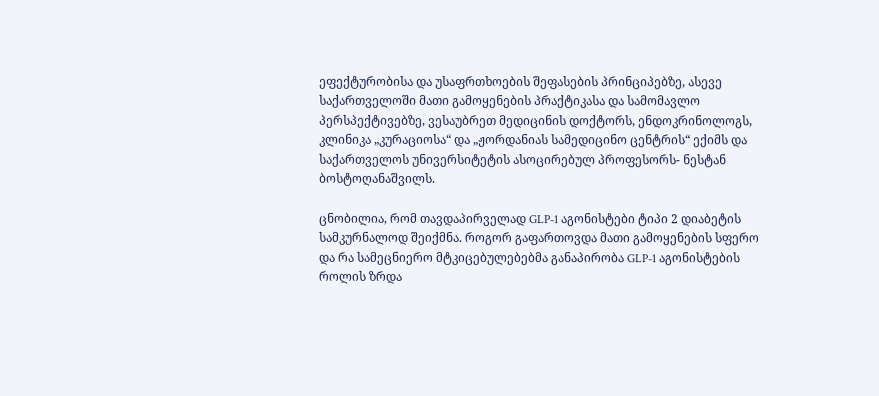ეფექტურობისა და უსაფრთხოების შეფასების პრინციპებზე, ასევე საქართველოში მათი გამოყენების პრაქტიკასა და სამომავლო პერსპექტივებზე, ვესაუბრეთ მედიცინის დოქტორს, ენდოკრინოლოგს, კლინიკა „კურაციოსა“ და „ჟორდანიას სამედიცინო ცენტრის“ ექიმს და საქართველოს უნივერსიტეტის ასოცირებულ პროფესორს- ნესტან ბოსტოღანაშვილს.

ცნობილია, რომ თავდაპირველად GLP-1 აგონისტები ტიპი 2 დიაბეტის სამკურნალოდ შეიქმნა. როგორ გაფართოვდა მათი გამოყენების სფერო და რა სამეცნიერო მტკიცებულებებმა განაპირობა GLP-1 აგონისტების როლის ზრდა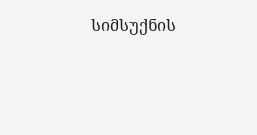სიმსუქნის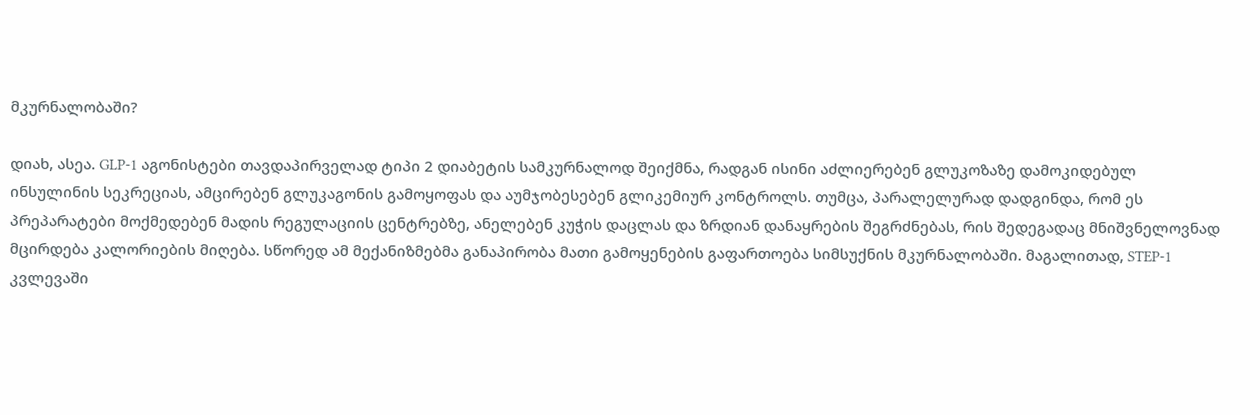მკურნალობაში?

დიახ, ასეა. GLP-1 აგონისტები თავდაპირველად ტიპი 2 დიაბეტის სამკურნალოდ შეიქმნა, რადგან ისინი აძლიერებენ გლუკოზაზე დამოკიდებულ ინსულინის სეკრეციას, ამცირებენ გლუკაგონის გამოყოფას და აუმჯობესებენ გლიკემიურ კონტროლს. თუმცა, პარალელურად დადგინდა, რომ ეს პრეპარატები მოქმედებენ მადის რეგულაციის ცენტრებზე, ანელებენ კუჭის დაცლას და ზრდიან დანაყრების შეგრძნებას, რის შედეგადაც მნიშვნელოვნად მცირდება კალორიების მიღება. სწორედ ამ მექანიზმებმა განაპირობა მათი გამოყენების გაფართოება სიმსუქნის მკურნალობაში. მაგალითად, STEP-1 კვლევაში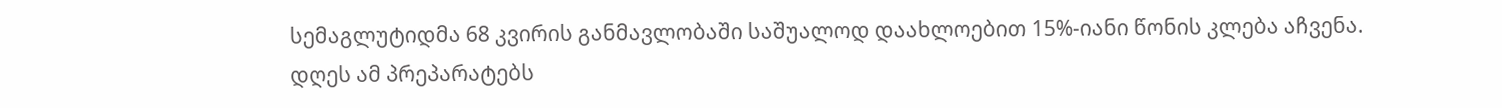სემაგლუტიდმა 68 კვირის განმავლობაში საშუალოდ დაახლოებით 15%-იანი წონის კლება აჩვენა. დღეს ამ პრეპარატებს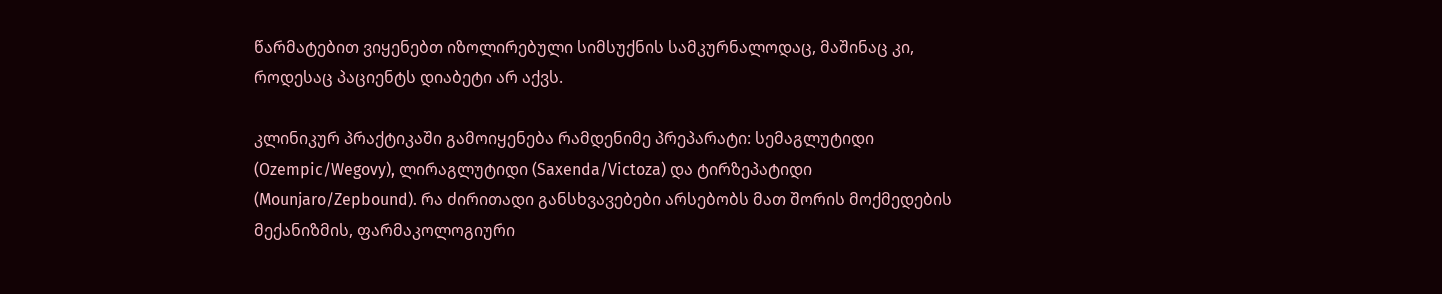წარმატებით ვიყენებთ იზოლირებული სიმსუქნის სამკურნალოდაც, მაშინაც კი, როდესაც პაციენტს დიაბეტი არ აქვს.

კლინიკურ პრაქტიკაში გამოიყენება რამდენიმე პრეპარატი: სემაგლუტიდი (Ozempic/Wegovy), ლირაგლუტიდი (Saxenda/Victoza) და ტირზეპატიდი (Mounjaro/Zepbound). რა ძირითადი განსხვავებები არსებობს მათ შორის მოქმედების მექანიზმის, ფარმაკოლოგიური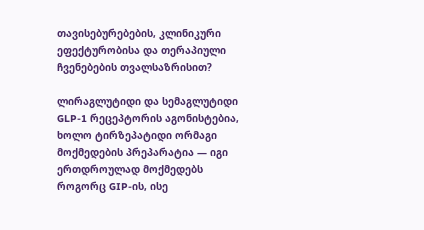თავისებურებების, კლინიკური ეფექტურობისა და თერაპიული ჩვენებების თვალსაზრისით?

ლირაგლუტიდი და სემაგლუტიდი GLP-1 რეცეპტორის აგონისტებია, ხოლო ტირზეპატიდი ორმაგი მოქმედების პრეპარატია — იგი ერთდროულად მოქმედებს როგორც GIP-ის, ისე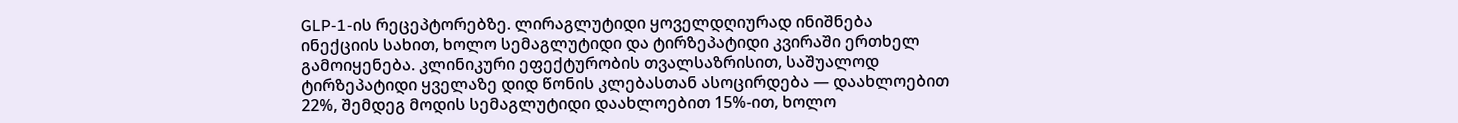GLP-1-ის რეცეპტორებზე. ლირაგლუტიდი ყოველდღიურად ინიშნება ინექციის სახით, ხოლო სემაგლუტიდი და ტირზეპატიდი კვირაში ერთხელ გამოიყენება. კლინიკური ეფექტურობის თვალსაზრისით, საშუალოდ ტირზეპატიდი ყველაზე დიდ წონის კლებასთან ასოცირდება — დაახლოებით 22%, შემდეგ მოდის სემაგლუტიდი დაახლოებით 15%-ით, ხოლო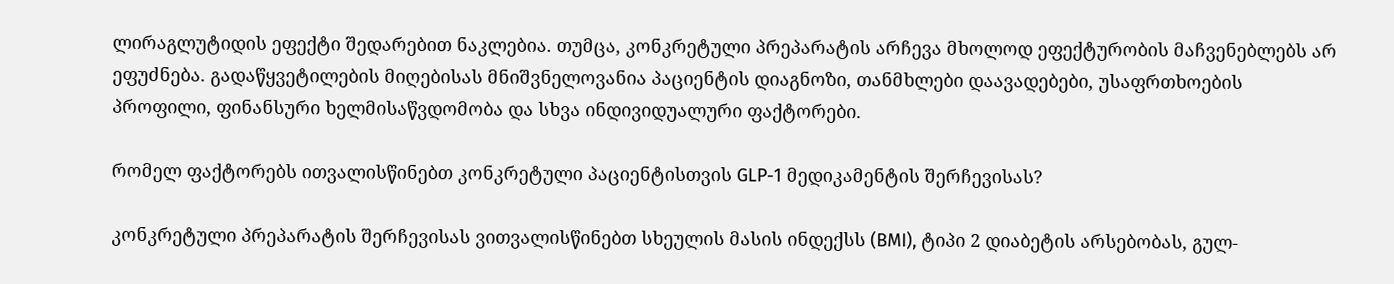ლირაგლუტიდის ეფექტი შედარებით ნაკლებია. თუმცა, კონკრეტული პრეპარატის არჩევა მხოლოდ ეფექტურობის მაჩვენებლებს არ ეფუძნება. გადაწყვეტილების მიღებისას მნიშვნელოვანია პაციენტის დიაგნოზი, თანმხლები დაავადებები, უსაფრთხოების პროფილი, ფინანსური ხელმისაწვდომობა და სხვა ინდივიდუალური ფაქტორები.

რომელ ფაქტორებს ითვალისწინებთ კონკრეტული პაციენტისთვის GLP-1 მედიკამენტის შერჩევისას?

კონკრეტული პრეპარატის შერჩევისას ვითვალისწინებთ სხეულის მასის ინდექსს (BMI), ტიპი 2 დიაბეტის არსებობას, გულ-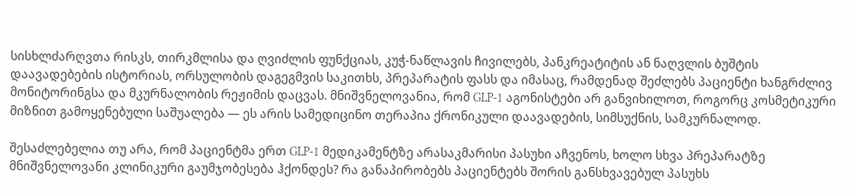სისხლძარღვთა რისკს, თირკმლისა და ღვიძლის ფუნქციას, კუჭ-ნაწლავის ჩივილებს, პანკრეატიტის ან ნაღვლის ბუშტის დაავადებების ისტორიას, ორსულობის დაგეგმვის საკითხს, პრეპარატის ფასს და იმასაც, რამდენად შეძლებს პაციენტი ხანგრძლივ მონიტორინგსა და მკურნალობის რეჟიმის დაცვას. მნიშვნელოვანია, რომ GLP-1 აგონისტები არ განვიხილოთ, როგორც კოსმეტიკური მიზნით გამოყენებული საშუალება — ეს არის სამედიცინო თერაპია ქრონიკული დაავადების, სიმსუქნის, სამკურნალოდ.

შესაძლებელია თუ არა, რომ პაციენტმა ერთ GLP-1 მედიკამენტზე არასაკმარისი პასუხი აჩვენოს, ხოლო სხვა პრეპარატზე მნიშვნელოვანი კლინიკური გაუმჯობესება ჰქონდეს? რა განაპირობებს პაციენტებს შორის განსხვავებულ პასუხს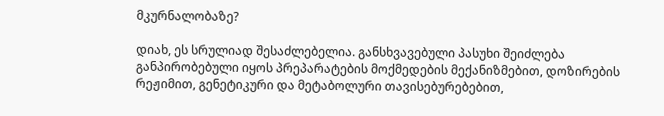მკურნალობაზე?

დიახ, ეს სრულიად შესაძლებელია. განსხვავებული პასუხი შეიძლება განპირობებული იყოს პრეპარატების მოქმედების მექანიზმებით, დოზირების რეჟიმით, გენეტიკური და მეტაბოლური თავისებურებებით,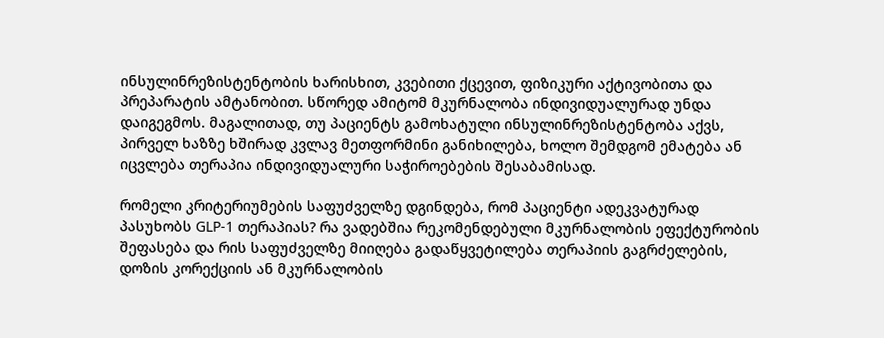ინსულინრეზისტენტობის ხარისხით, კვებითი ქცევით, ფიზიკური აქტივობითა და პრეპარატის ამტანობით. სწორედ ამიტომ მკურნალობა ინდივიდუალურად უნდა დაიგეგმოს. მაგალითად, თუ პაციენტს გამოხატული ინსულინრეზისტენტობა აქვს, პირველ ხაზზე ხშირად კვლავ მეთფორმინი განიხილება, ხოლო შემდგომ ემატება ან იცვლება თერაპია ინდივიდუალური საჭიროებების შესაბამისად.

რომელი კრიტერიუმების საფუძველზე დგინდება, რომ პაციენტი ადეკვატურად პასუხობს GLP-1 თერაპიას? რა ვადებშია რეკომენდებული მკურნალობის ეფექტურობის შეფასება და რის საფუძველზე მიიღება გადაწყვეტილება თერაპიის გაგრძელების, დოზის კორექციის ან მკურნალობის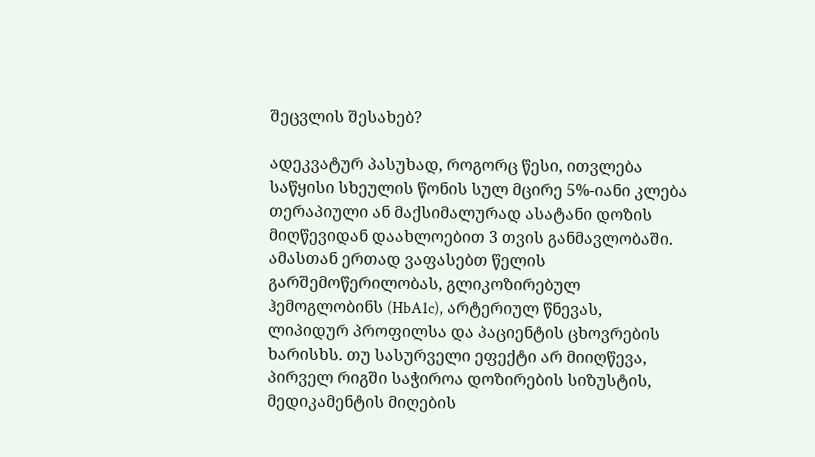შეცვლის შესახებ?

ადეკვატურ პასუხად, როგორც წესი, ითვლება საწყისი სხეულის წონის სულ მცირე 5%-იანი კლება თერაპიული ან მაქსიმალურად ასატანი დოზის მიღწევიდან დაახლოებით 3 თვის განმავლობაში. ამასთან ერთად ვაფასებთ წელის გარშემოწერილობას, გლიკოზირებულ ჰემოგლობინს (HbA1c), არტერიულ წნევას, ლიპიდურ პროფილსა და პაციენტის ცხოვრების ხარისხს. თუ სასურველი ეფექტი არ მიიღწევა, პირველ რიგში საჭიროა დოზირების სიზუსტის, მედიკამენტის მიღების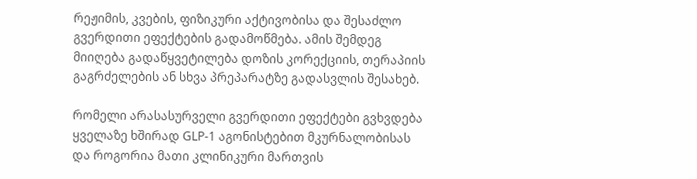რეჟიმის, კვების, ფიზიკური აქტივობისა და შესაძლო გვერდითი ეფექტების გადამოწმება. ამის შემდეგ მიიღება გადაწყვეტილება დოზის კორექციის, თერაპიის გაგრძელების ან სხვა პრეპარატზე გადასვლის შესახებ.

რომელი არასასურველი გვერდითი ეფექტები გვხვდება ყველაზე ხშირად GLP-1 აგონისტებით მკურნალობისას და როგორია მათი კლინიკური მართვის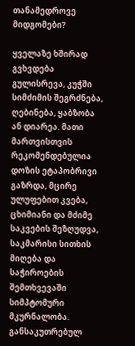თანამედროვე მიდგომები?

ყველაზე ხშირად გვხვდება გულისრევა, კუჭში სიმძიმის შეგრძნება, ღებინება, ყაბზობა ან დიარეა. მათი მართვისთვის რეკომენდებულია დოზის ეტაპობრივი გაზრდა, მცირე ულუფებით კვება, ცხიმიანი და მძიმე საკვების შეზღუდვა, საკმარისი სითხის მიღება და საჭიროების შემთხვევაში სიმპტომური მკურნალობა. განსაკუთრებულ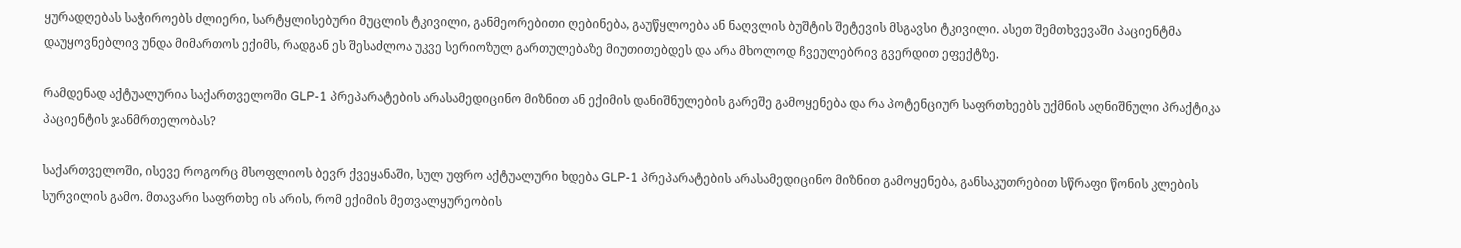ყურადღებას საჭიროებს ძლიერი, სარტყლისებური მუცლის ტკივილი, განმეორებითი ღებინება, გაუწყლოება ან ნაღვლის ბუშტის შეტევის მსგავსი ტკივილი. ასეთ შემთხვევაში პაციენტმა დაუყოვნებლივ უნდა მიმართოს ექიმს, რადგან ეს შესაძლოა უკვე სერიოზულ გართულებაზე მიუთითებდეს და არა მხოლოდ ჩვეულებრივ გვერდით ეფექტზე.

რამდენად აქტუალურია საქართველოში GLP-1 პრეპარატების არასამედიცინო მიზნით ან ექიმის დანიშნულების გარეშე გამოყენება და რა პოტენციურ საფრთხეებს უქმნის აღნიშნული პრაქტიკა პაციენტის ჯანმრთელობას?

საქართველოში, ისევე როგორც მსოფლიოს ბევრ ქვეყანაში, სულ უფრო აქტუალური ხდება GLP-1 პრეპარატების არასამედიცინო მიზნით გამოყენება, განსაკუთრებით სწრაფი წონის კლების სურვილის გამო. მთავარი საფრთხე ის არის, რომ ექიმის მეთვალყურეობის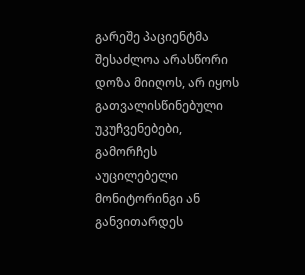გარეშე პაციენტმა შესაძლოა არასწორი დოზა მიიღოს, არ იყოს გათვალისწინებული უკუჩვენებები, გამორჩეს აუცილებელი მონიტორინგი ან განვითარდეს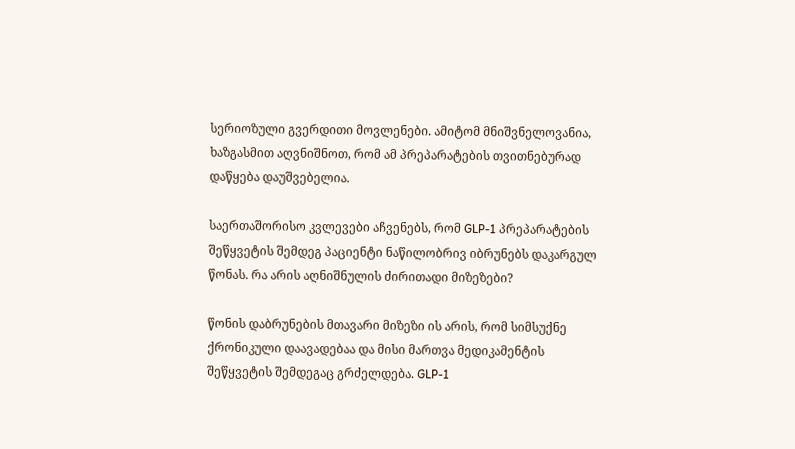სერიოზული გვერდითი მოვლენები. ამიტომ მნიშვნელოვანია, ხაზგასმით აღვნიშნოთ, რომ ამ პრეპარატების თვითნებურად დაწყება დაუშვებელია.

საერთაშორისო კვლევები აჩვენებს, რომ GLP-1 პრეპარატების შეწყვეტის შემდეგ პაციენტი ნაწილობრივ იბრუნებს დაკარგულ წონას. რა არის აღნიშნულის ძირითადი მიზეზები?

წონის დაბრუნების მთავარი მიზეზი ის არის, რომ სიმსუქნე ქრონიკული დაავადებაა და მისი მართვა მედიკამენტის შეწყვეტის შემდეგაც გრძელდება. GLP-1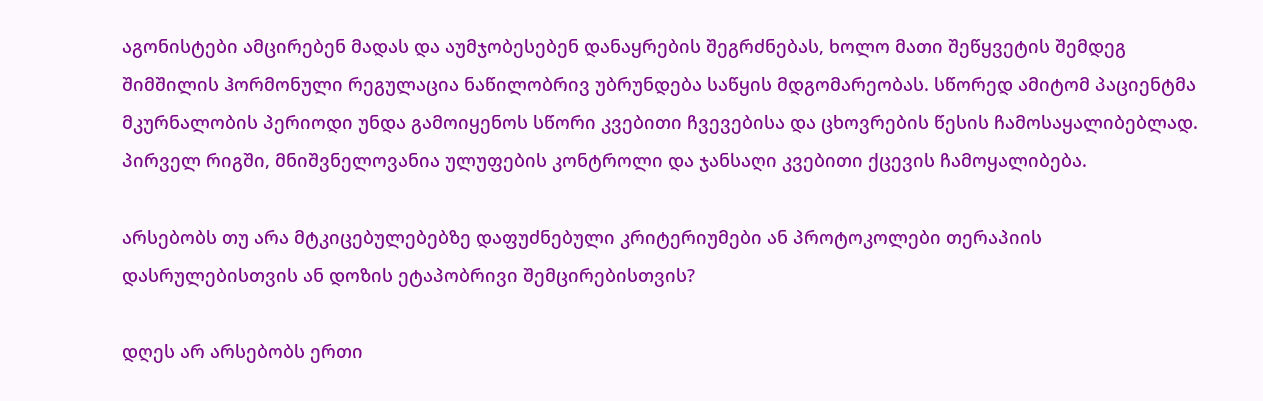აგონისტები ამცირებენ მადას და აუმჯობესებენ დანაყრების შეგრძნებას, ხოლო მათი შეწყვეტის შემდეგ შიმშილის ჰორმონული რეგულაცია ნაწილობრივ უბრუნდება საწყის მდგომარეობას. სწორედ ამიტომ პაციენტმა მკურნალობის პერიოდი უნდა გამოიყენოს სწორი კვებითი ჩვევებისა და ცხოვრების წესის ჩამოსაყალიბებლად. პირველ რიგში, მნიშვნელოვანია ულუფების კონტროლი და ჯანსაღი კვებითი ქცევის ჩამოყალიბება.

არსებობს თუ არა მტკიცებულებებზე დაფუძნებული კრიტერიუმები ან პროტოკოლები თერაპიის დასრულებისთვის ან დოზის ეტაპობრივი შემცირებისთვის?

დღეს არ არსებობს ერთი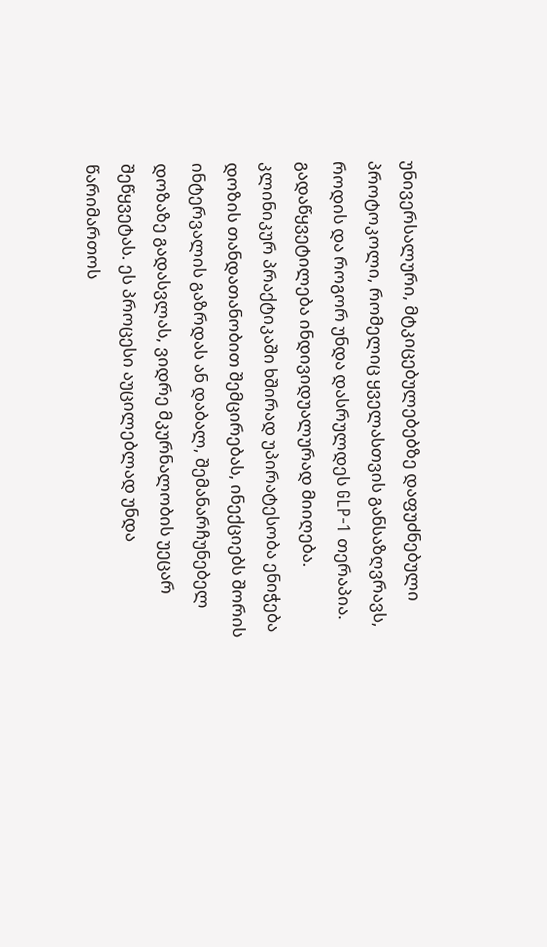უნივერსალური, მტკიცებულებებზე დაფუძნებული პროტოკოლი, რომელიც ყველასთვის განსაზღვრავს, როდის და როგორ უნდა დასრულდეს GLP-1 თერაპია. გადაწყვეტილება ინდივიდუალურად მიიღება. კლინიკურ პრაქტიკაში ხშირად უპირატესობა ენიჭება დოზის თანდათანობით შემცირებას, ინექციებს შორის ინტერვალის გაზრდას ან დაბალ, შემანარჩუნებელ დოზაზე გადასვლას, ვიდრე მკურნალობის უეცარ შეწყვეტას. ეს პროცესი აუცილებლად უნდა წარიმართოს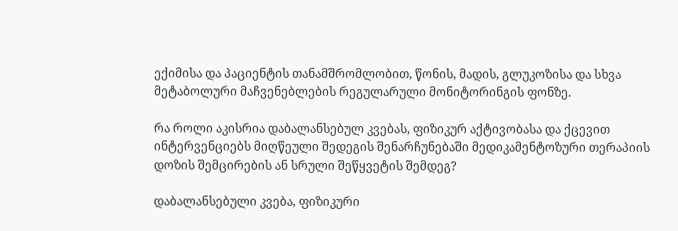ექიმისა და პაციენტის თანამშრომლობით, წონის, მადის, გლუკოზისა და სხვა მეტაბოლური მაჩვენებლების რეგულარული მონიტორინგის ფონზე.

რა როლი აკისრია დაბალანსებულ კვებას, ფიზიკურ აქტივობასა და ქცევით ინტერვენციებს მიღწეული შედეგის შენარჩუნებაში მედიკამენტოზური თერაპიის დოზის შემცირების ან სრული შეწყვეტის შემდეგ?

დაბალანსებული კვება, ფიზიკური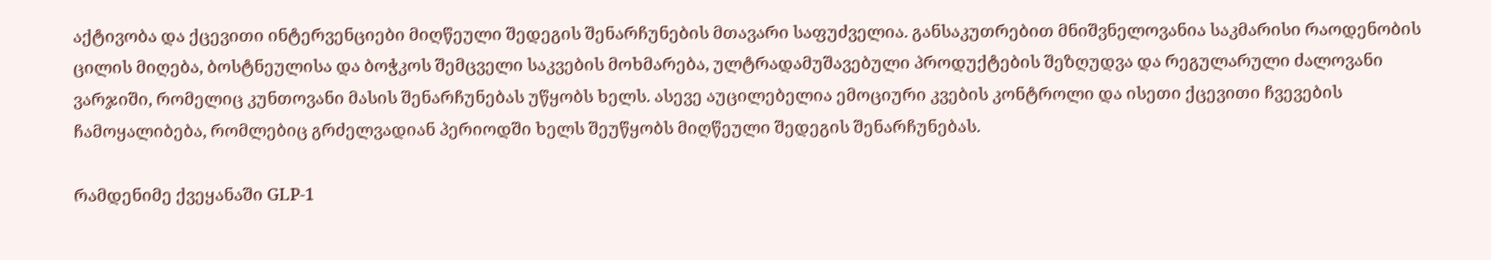აქტივობა და ქცევითი ინტერვენციები მიღწეული შედეგის შენარჩუნების მთავარი საფუძველია. განსაკუთრებით მნიშვნელოვანია საკმარისი რაოდენობის ცილის მიღება, ბოსტნეულისა და ბოჭკოს შემცველი საკვების მოხმარება, ულტრადამუშავებული პროდუქტების შეზღუდვა და რეგულარული ძალოვანი ვარჯიში, რომელიც კუნთოვანი მასის შენარჩუნებას უწყობს ხელს. ასევე აუცილებელია ემოციური კვების კონტროლი და ისეთი ქცევითი ჩვევების ჩამოყალიბება, რომლებიც გრძელვადიან პერიოდში ხელს შეუწყობს მიღწეული შედეგის შენარჩუნებას.

რამდენიმე ქვეყანაში GLP-1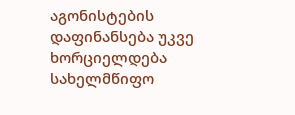აგონისტების დაფინანსება უკვე ხორციელდება სახელმწიფო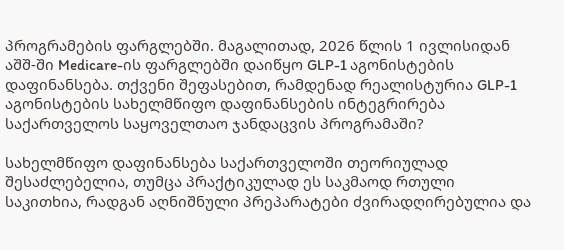პროგრამების ფარგლებში. მაგალითად, 2026 წლის 1 ივლისიდან აშშ-ში Medicare-ის ფარგლებში დაიწყო GLP-1 აგონისტების დაფინანსება. თქვენი შეფასებით, რამდენად რეალისტურია GLP-1 აგონისტების სახელმწიფო დაფინანსების ინტეგრირება საქართველოს საყოველთაო ჯანდაცვის პროგრამაში?

სახელმწიფო დაფინანსება საქართველოში თეორიულად შესაძლებელია, თუმცა პრაქტიკულად ეს საკმაოდ რთული საკითხია, რადგან აღნიშნული პრეპარატები ძვირადღირებულია და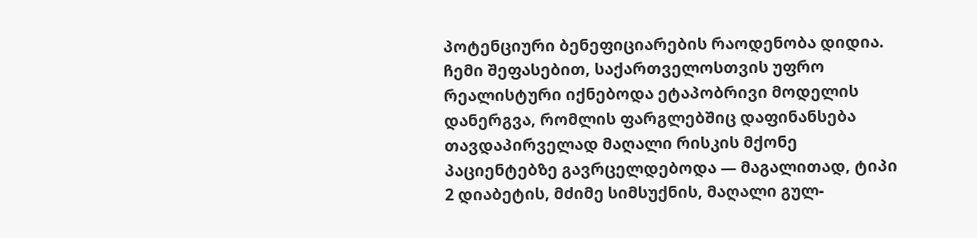პოტენციური ბენეფიციარების რაოდენობა დიდია. ჩემი შეფასებით, საქართველოსთვის უფრო რეალისტური იქნებოდა ეტაპობრივი მოდელის დანერგვა, რომლის ფარგლებშიც დაფინანსება თავდაპირველად მაღალი რისკის მქონე პაციენტებზე გავრცელდებოდა — მაგალითად, ტიპი 2 დიაბეტის, მძიმე სიმსუქნის, მაღალი გულ-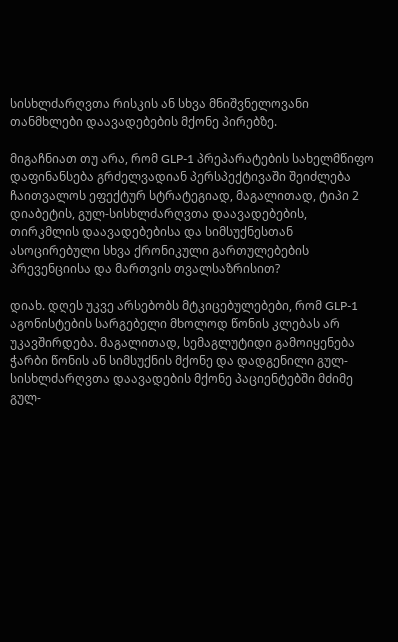სისხლძარღვთა რისკის ან სხვა მნიშვნელოვანი თანმხლები დაავადებების მქონე პირებზე.

მიგაჩნიათ თუ არა, რომ GLP-1 პრეპარატების სახელმწიფო დაფინანსება გრძელვადიან პერსპექტივაში შეიძლება ჩაითვალოს ეფექტურ სტრატეგიად, მაგალითად, ტიპი 2 დიაბეტის, გულ-სისხლძარღვთა დაავადებების, თირკმლის დაავადებებისა და სიმსუქნესთან ასოცირებული სხვა ქრონიკული გართულებების პრევენციისა და მართვის თვალსაზრისით?

დიახ. დღეს უკვე არსებობს მტკიცებულებები, რომ GLP-1 აგონისტების სარგებელი მხოლოდ წონის კლებას არ უკავშირდება. მაგალითად, სემაგლუტიდი გამოიყენება ჭარბი წონის ან სიმსუქნის მქონე და დადგენილი გულ-სისხლძარღვთა დაავადების მქონე პაციენტებში მძიმე გულ-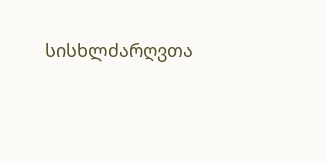სისხლძარღვთა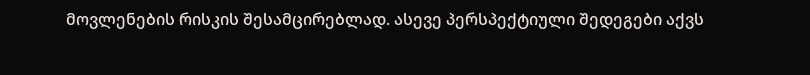მოვლენების რისკის შესამცირებლად. ასევე პერსპექტიული შედეგები აქვს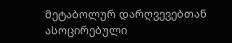მეტაბოლურ დარღვევებთან ასოცირებული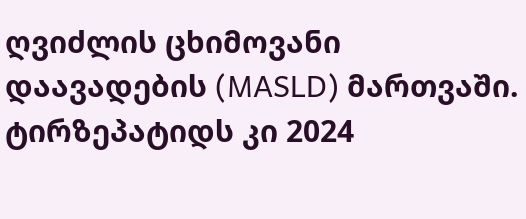ღვიძლის ცხიმოვანი დაავადების (MASLD) მართვაში. ტირზეპატიდს კი 2024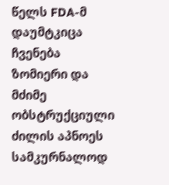წელს FDA-მ დაუმტკიცა ჩვენება ზომიერი და მძიმე ობსტრუქციული ძილის აპნოეს სამკურნალოდ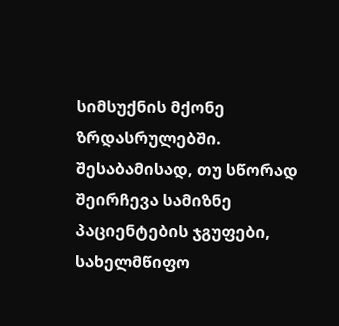სიმსუქნის მქონე ზრდასრულებში. შესაბამისად, თუ სწორად შეირჩევა სამიზნე პაციენტების ჯგუფები, სახელმწიფო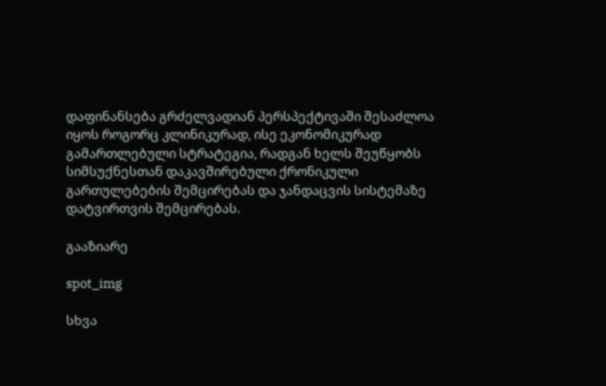დაფინანსება გრძელვადიან პერსპექტივაში შესაძლოა იყოს როგორც კლინიკურად, ისე ეკონომიკურად გამართლებული სტრატეგია, რადგან ხელს შეუწყობს სიმსუქნესთან დაკავშირებული ქრონიკული გართულებების შემცირებას და ჯანდაცვის სისტემაზე დატვირთვის შემცირებას.

გააზიარე

spot_img

სხვა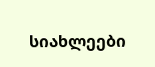სიახლეები